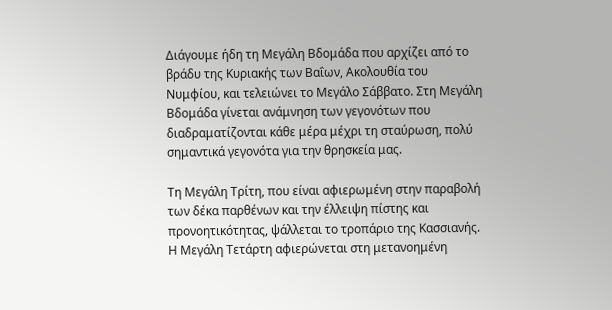Διάγουμε ήδη τη Μεγάλη Βδομάδα που αρχίζει από το βράδυ της Κυριακής των Βαΐων, Ακολουθία του Νυμφίου, και τελειώνει το Μεγάλο Σάββατο. Στη Μεγάλη Βδομάδα γίνεται ανάμνηση των γεγονότων που διαδραματίζονται κάθε μέρα μέχρι τη σταύρωση, πολύ σημαντικά γεγονότα για την θρησκεία μας.

Τη Μεγάλη Τρίτη, που είναι αφιερωμένη στην παραβολή των δέκα παρθένων και την έλλειψη πίστης και προνοητικότητας, ψάλλεται το τροπάριο της Κασσιανής. Η Μεγάλη Τετάρτη αφιερώνεται στη μετανοημένη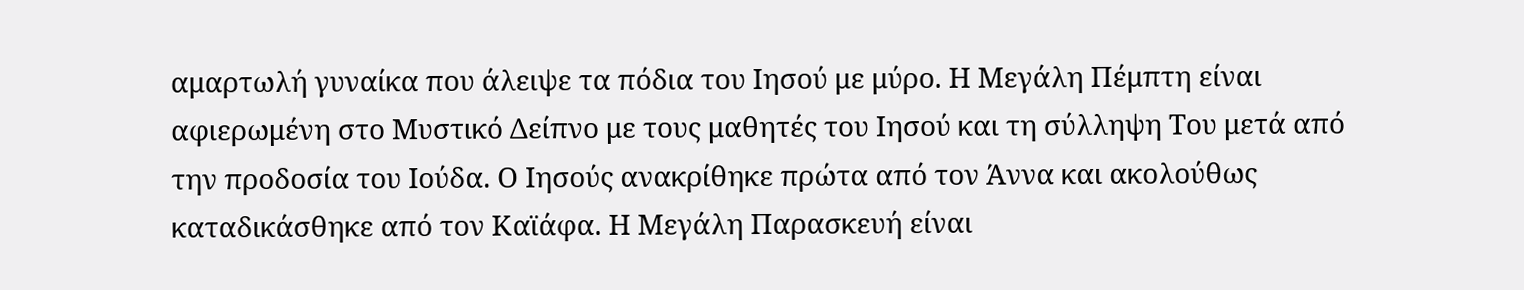αμαρτωλή γυναίκα που άλειψε τα πόδια του Ιησού με μύρο. Η Μεγάλη Πέμπτη είναι αφιερωμένη στο Μυστικό Δείπνο με τους μαθητές του Ιησού και τη σύλληψη Του μετά από την προδοσία του Ιούδα. Ο Ιησούς ανακρίθηκε πρώτα από τον Άννα και ακολούθως καταδικάσθηκε από τον Καϊάφα. Η Μεγάλη Παρασκευή είναι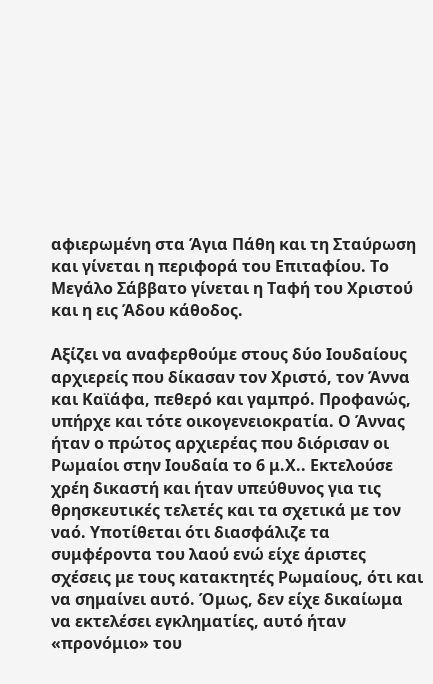αφιερωμένη στα Άγια Πάθη και τη Σταύρωση και γίνεται η περιφορά του Επιταφίου. Το Μεγάλο Σάββατο γίνεται η Ταφή του Χριστού και η εις Άδου κάθοδος.

Αξίζει να αναφερθούμε στους δύο Ιουδαίους αρχιερείς που δίκασαν τον Χριστό, τον Άννα και Καϊάφα, πεθερό και γαμπρό. Προφανώς, υπήρχε και τότε οικογενειοκρατία. Ο Άννας ήταν ο πρώτος αρχιερέας που διόρισαν οι Ρωμαίοι στην Ιουδαία το 6 μ.Χ.. Εκτελούσε χρέη δικαστή και ήταν υπεύθυνος για τις θρησκευτικές τελετές και τα σχετικά με τον ναό. Υποτίθεται ότι διασφάλιζε τα συμφέροντα του λαού ενώ είχε άριστες σχέσεις με τους κατακτητές Ρωμαίους, ότι και να σημαίνει αυτό. Όμως, δεν είχε δικαίωμα να εκτελέσει εγκληματίες, αυτό ήταν «προνόμιο» του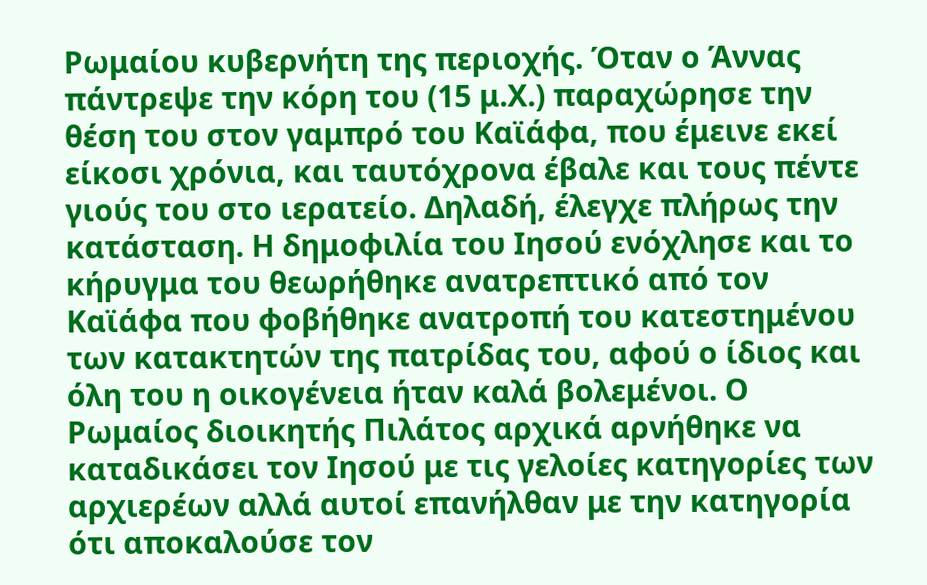Ρωμαίου κυβερνήτη της περιοχής. Όταν ο Άννας πάντρεψε την κόρη του (15 μ.Χ.) παραχώρησε την θέση του στον γαμπρό του Καϊάφα, που έμεινε εκεί είκοσι χρόνια, και ταυτόχρονα έβαλε και τους πέντε γιούς του στο ιερατείο. Δηλαδή, έλεγχε πλήρως την κατάσταση. Η δημοφιλία του Ιησού ενόχλησε και το κήρυγμα του θεωρήθηκε ανατρεπτικό από τον Καϊάφα που φοβήθηκε ανατροπή του κατεστημένου των κατακτητών της πατρίδας του, αφού ο ίδιος και όλη του η οικογένεια ήταν καλά βολεμένοι. Ο Ρωμαίος διοικητής Πιλάτος αρχικά αρνήθηκε να καταδικάσει τον Ιησού με τις γελοίες κατηγορίες των αρχιερέων αλλά αυτοί επανήλθαν με την κατηγορία ότι αποκαλούσε τον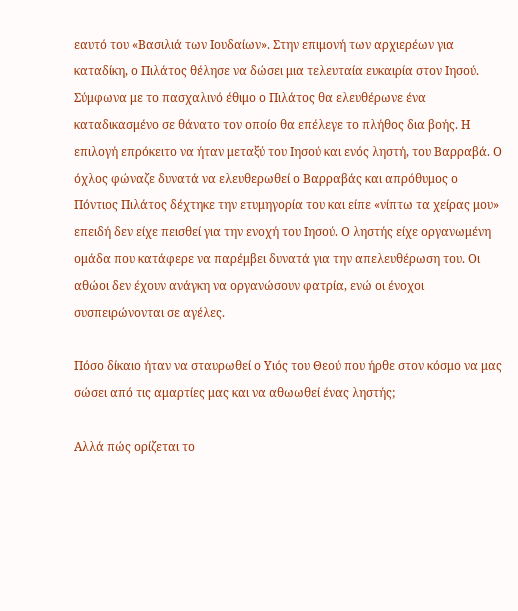εαυτό του «Βασιλιά των Ιουδαίων». Στην επιμονή των αρχιερέων για καταδίκη, ο Πιλάτος θέλησε να δώσει μια τελευταία ευκαιρία στον Ιησού. Σύμφωνα με το πασχαλινό έθιμο ο Πιλάτος θα ελευθέρωνε ένα καταδικασμένο σε θάνατο τον οποίο θα επέλεγε το πλήθος δια βοής. Η επιλογή επρόκειτο να ήταν μεταξύ του Ιησού και ενός ληστή, του Βαρραβά. Ο όχλος φώναζε δυνατά να ελευθερωθεί ο Βαρραβάς και απρόθυμος ο Πόντιος Πιλάτος δέχτηκε την ετυμηγορία του και είπε «νίπτω τα χείρας μου» επειδή δεν είχε πεισθεί για την ενοχή του Ιησού. Ο ληστής είχε οργανωμένη ομάδα που κατάφερε να παρέμβει δυνατά για την απελευθέρωση του. Οι αθώοι δεν έχουν ανάγκη να οργανώσουν φατρία, ενώ οι ένοχοι συσπειρώνονται σε αγέλες.

Πόσο δίκαιο ήταν να σταυρωθεί ο Υιός του Θεού που ήρθε στον κόσμο να μας σώσει από τις αμαρτίες μας και να αθωωθεί ένας ληστής;

Αλλά πώς ορίζεται το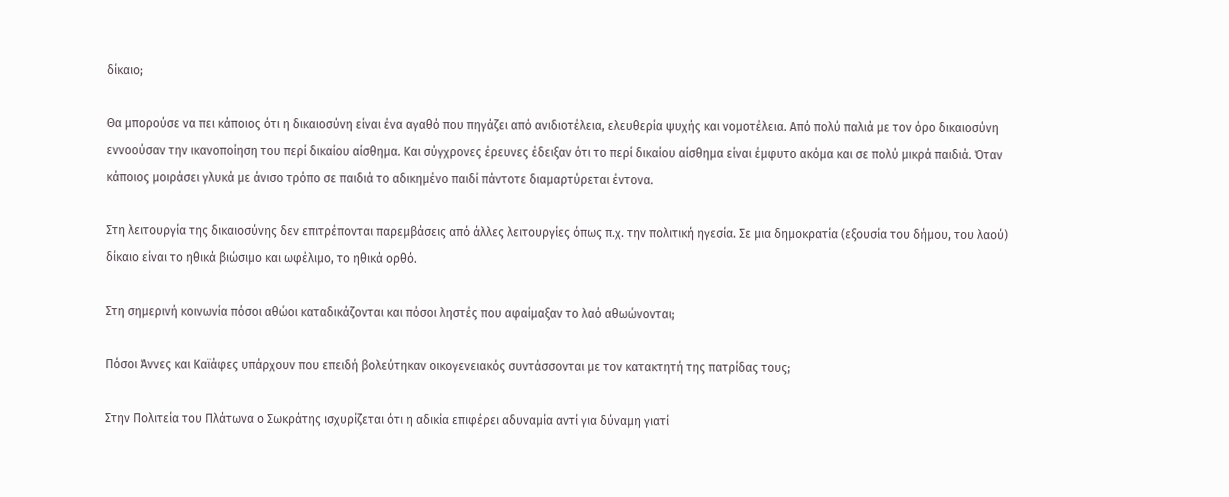δίκαιο;

Θα μπορούσε να πει κάποιος ότι η δικαιοσύνη είναι ένα αγαθό που πηγάζει από ανιδιοτέλεια, ελευθερία ψυχής και νομοτέλεια. Από πολύ παλιά με τον όρο δικαιοσύνη εννοούσαν την ικανοποίηση του περί δικαίου αίσθημα. Και σύγχρονες έρευνες έδειξαν ότι το περί δικαίου αίσθημα είναι έμφυτο ακόμα και σε πολύ μικρά παιδιά. Όταν κάποιος μοιράσει γλυκά με άνισο τρόπο σε παιδιά το αδικημένο παιδί πάντοτε διαμαρτύρεται έντονα.

Στη λειτουργία της δικαιοσύνης δεν επιτρέπονται παρεμβάσεις από άλλες λειτουργίες όπως π.χ. την πολιτική ηγεσία. Σε μια δημοκρατία (εξουσία του δήμου, του λαού) δίκαιο είναι το ηθικά βιώσιμο και ωφέλιμο, το ηθικά ορθό.

Στη σημερινή κοινωνία πόσοι αθώοι καταδικάζονται και πόσοι ληστές που αφαίμαξαν το λαό αθωώνονται;

Πόσοι Άννες και Καϊάφες υπάρχουν που επειδή βολεύτηκαν οικογενειακός συντάσσονται με τον κατακτητή της πατρίδας τους;

Στην Πολιτεία του Πλάτωνα ο Σωκράτης ισχυρίζεται ότι η αδικία επιφέρει αδυναμία αντί για δύναμη γιατί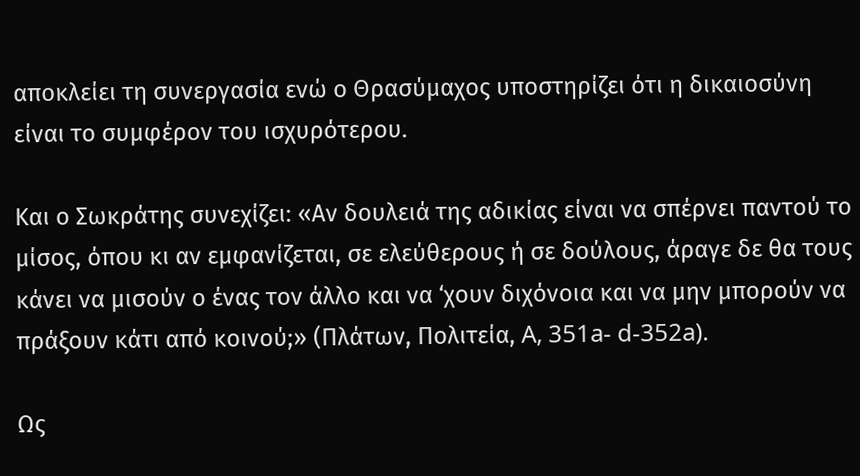αποκλείει τη συνεργασία ενώ ο Θρασύμαχος υποστηρίζει ότι η δικαιοσύνη είναι το συμφέρον του ισχυρότερου.

Και ο Σωκράτης συνεχίζει: «Αν δουλειά της αδικίας είναι να σπέρνει παντού το μίσος, όπου κι αν εμφανίζεται, σε ελεύθερους ή σε δούλους, άραγε δε θα τους κάνει να μισούν ο ένας τον άλλο και να ‘χουν διχόνοια και να μην μπορούν να πράξουν κάτι από κοινού;» (Πλάτων, Πολιτεία, A, 351a- d-352a).

Ως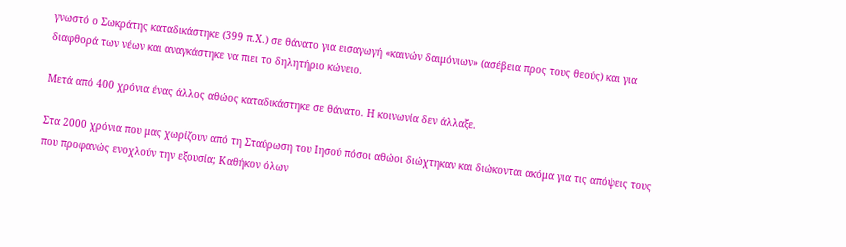γνωστό ο Σωκράτης καταδικάστηκε (399 π.Χ.) σε θάνατο για εισαγωγή «καινών δαιμόνιων» (ασέβεια προς τους θεούς) και για διαφθορά των νέων και αναγκάστηκε να πιει το δηλητήριο κώνειο.

Μετά από 400 χρόνια ένας άλλος αθώος καταδικάστηκε σε θάνατο. Η κοινωνία δεν άλλαξε.

Στα 2000 χρόνια που μας χωρίζουν από τη Σταύρωση του Ιησού πόσοι αθώοι διώχτηκαν και διώκονται ακόμα για τις απόψεις τους που προφανώς ενοχλούν την εξουσία; Καθήκον όλων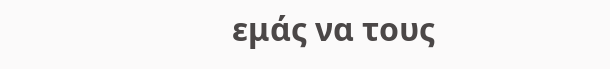εμάς να τους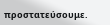προστατεύσουμε.